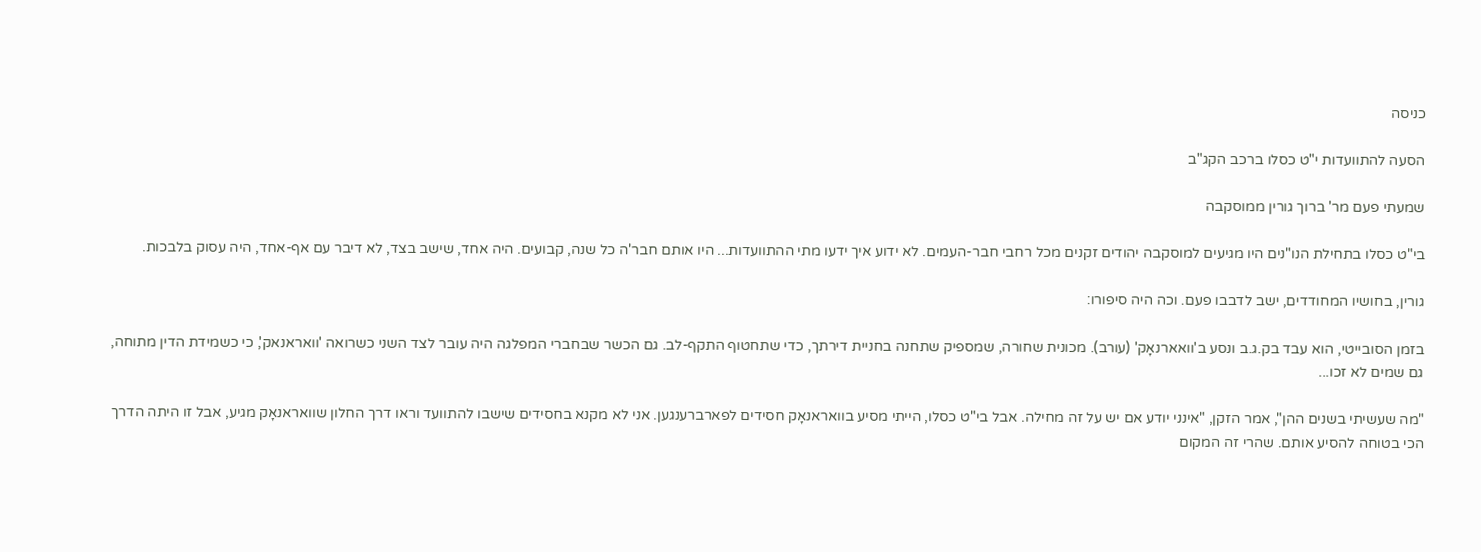כניסה

הסעה להתוועדות י"ט כסלו ברכב הקג"ב

שמעתי פעם מר' ברוך גורין ממוסקבה

בי"ט כסלו בתחילת הנו"נים היו מגיעים למוסקבה יהודים זקנים מכל רחבי חבר-העמים. לא ידוע איך ידעו מתי ההתוועדות... היו אותם חבר'ה כל שנה, קבועים. היה אחד, שישב בצד, לא דיבר עם אף-אחד, היה עסוק בלבכות.

גורין, בחושיו המחודדים, ישב לדבבו פעם. וכה היה סיפורו:

בזמן הסובייטי, הוא עבד בק.ג.ב ונסע ב'וואארנאָק' (עורב). מכונית שחורה, שמספיק שתחנה בחניית דירתך, כדי שתחטוף התקף-לב. גם הכשר שבחברי המפלגה היה עובר לצד השני כשרואה 'וואראנאק', כי כשמידת הדין מתוחה, גם שמים לא זכו...

"מה שעשיתי בשנים ההן", אמר הזקן, "אינני יודע אם יש על זה מחילה. אבל בי"ט כסלו, הייתי מסיע בוואראנאָק חסידים לפארברענגען. אני לא מקנא בחסידים שישבו להתוועד וראו דרך החלון שוואראנאָק מגיע, אבל זו היתה הדרך הכי בטוחה להסיע אותם. שהרי זה המקום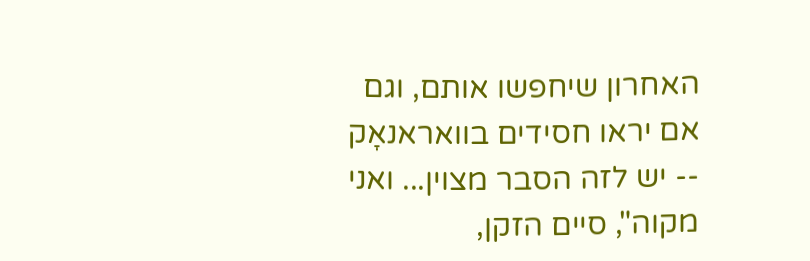האחרון שיחפשו אותם, וגם אם יראו חסידים בוואראנאָק -- יש לזה הסבר מצוין... ואני מקוה", סיים הזקן,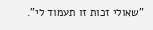"שאולי זכות זו תעמוד לי".